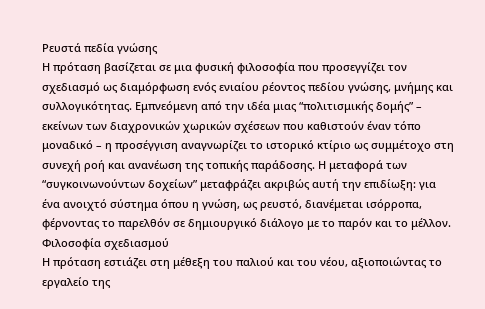Ρευστά πεδία γνώσης
Η πρόταση βασίζεται σε μια φυσική φιλοσοφία που προσεγγίζει τον σχεδιασμό ως διαμόρφωση ενός ενιαίου ρέοντος πεδίου γνώσης, μνήμης και συλλογικότητας. Εμπνεόμενη από την ιδέα μιας “πολιτισμικής δομής” – εκείνων των διαχρονικών χωρικών σχέσεων που καθιστούν έναν τόπο μοναδικό – η προσέγγιση αναγνωρίζει το ιστορικό κτίριο ως συμμέτοχο στη συνεχή ροή και ανανέωση της τοπικής παράδοσης. Η μεταφορά των “συγκοινωνούντων δοχείων” μεταφράζει ακριβώς αυτή την επιδίωξη: για ένα ανοιχτό σύστημα όπου η γνώση, ως ρευστό, διανέμεται ισόρροπα, φέρνοντας το παρελθόν σε δημιουργικό διάλογο με το παρόν και το μέλλον.
Φιλοσοφία σχεδιασμού
Η πρόταση εστιάζει στη μέθεξη του παλιού και του νέου, αξιοποιώντας το εργαλείο της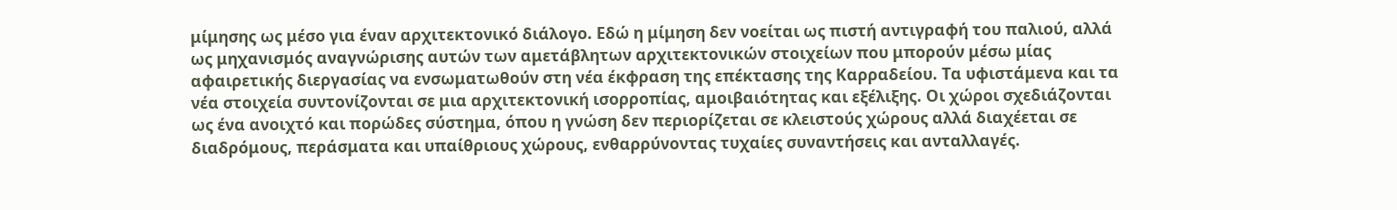μίμησης ως μέσο για έναν αρχιτεκτονικό διάλογο. Εδώ η μίμηση δεν νοείται ως πιστή αντιγραφή του παλιού, αλλά ως μηχανισμός αναγνώρισης αυτών των αμετάβλητων αρχιτεκτονικών στοιχείων που μπορούν μέσω μίας αφαιρετικής διεργασίας να ενσωματωθούν στη νέα έκφραση της επέκτασης της Καρραδείου. Τα υφιστάμενα και τα νέα στοιχεία συντονίζονται σε μια αρχιτεκτονική ισορροπίας, αμοιβαιότητας και εξέλιξης. Οι χώροι σχεδιάζονται ως ένα ανοιχτό και πορώδες σύστημα, όπου η γνώση δεν περιορίζεται σε κλειστούς χώρους αλλά διαχέεται σε διαδρόμους, περάσματα και υπαίθριους χώρους, ενθαρρύνοντας τυχαίες συναντήσεις και ανταλλαγές.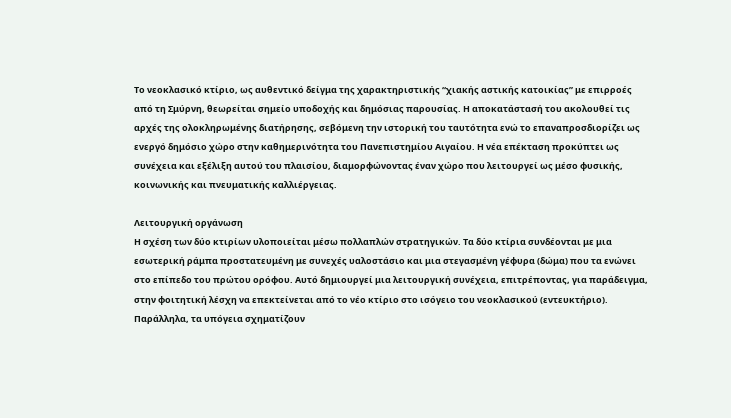Το νεοκλασικό κτίριο, ως αυθεντικό δείγμα της χαρακτηριστικής “χιακής αστικής κατοικίας” με επιρροές από τη Σμύρνη, θεωρείται σημείο υποδοχής και δημόσιας παρουσίας. Η αποκατάστασή του ακολουθεί τις αρχές της ολοκληρωμένης διατήρησης, σεβόμενη την ιστορική του ταυτότητα ενώ το επαναπροσδιορίζει ως ενεργό δημόσιο χώρο στην καθημερινότητα του Πανεπιστημίου Αιγαίου. Η νέα επέκταση προκύπτει ως συνέχεια και εξέλιξη αυτού του πλαισίου, διαμορφώνοντας έναν χώρο που λειτουργεί ως μέσο φυσικής, κοινωνικής και πνευματικής καλλιέργειας.

Λειτουργική οργάνωση
Η σχέση των δύο κτιρίων υλοποιείται μέσω πολλαπλών στρατηγικών. Τα δύο κτίρια συνδέονται με μια εσωτερική ράμπα προστατευμένη με συνεχές υαλοστάσιο και μια στεγασμένη γέφυρα (δώμα) που τα ενώνει στο επίπεδο του πρώτου ορόφου. Αυτό δημιουργεί μια λειτουργική συνέχεια, επιτρέποντας, για παράδειγμα, στην φοιτητική λέσχη να επεκτείνεται από το νέο κτίριο στο ισόγειο του νεοκλασικού (εντευκτήριο). Παράλληλα, τα υπόγεια σχηματίζουν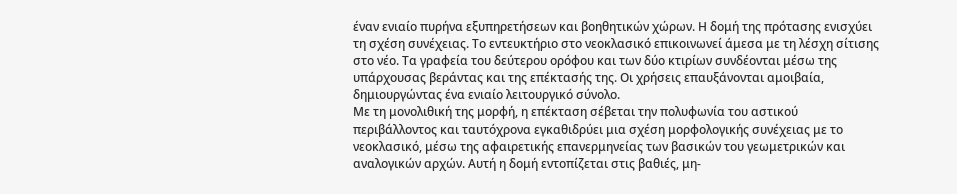έναν ενιαίο πυρήνα εξυπηρετήσεων και βοηθητικών χώρων. Η δομή της πρότασης ενισχύει τη σχέση συνέχειας. Το εντευκτήριο στο νεοκλασικό επικοινωνεί άμεσα με τη λέσχη σίτισης στο νέο. Τα γραφεία του δεύτερου ορόφου και των δύο κτιρίων συνδέονται μέσω της υπάρχουσας βεράντας και της επέκτασής της. Οι χρήσεις επαυξάνονται αμοιβαία, δημιουργώντας ένα ενιαίο λειτουργικό σύνολο.
Με τη μονολιθική της μορφή, η επέκταση σέβεται την πολυφωνία του αστικού περιβάλλοντος και ταυτόχρονα εγκαθιδρύει μια σχέση μορφολογικής συνέχειας με το νεοκλασικό, μέσω της αφαιρετικής επανερμηνείας των βασικών του γεωμετρικών και αναλογικών αρχών. Αυτή η δομή εντοπίζεται στις βαθιές, μη-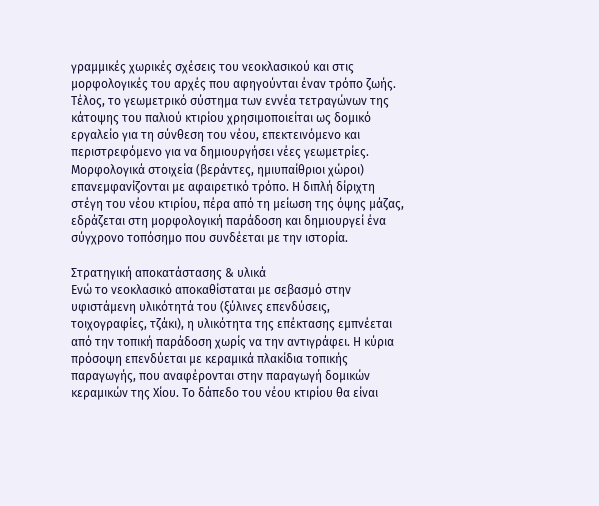γραμμικές χωρικές σχέσεις του νεοκλασικού και στις μορφολογικές του αρχές που αφηγούνται έναν τρόπο ζωής.
Τέλος, το γεωμετρικό σύστημα των εννέα τετραγώνων της κάτοψης του παλιού κτιρίου χρησιμοποιείται ως δομικό εργαλείο για τη σύνθεση του νέου, επεκτεινόμενο και περιστρεφόμενο για να δημιουργήσει νέες γεωμετρίες. Μορφολογικά στοιχεία (βεράντες, ημιυπαίθριοι χώροι) επανεμφανίζονται με αφαιρετικό τρόπο. Η διπλή δίριχτη στέγη του νέου κτιρίου, πέρα από τη μείωση της όψης μάζας, εδράζεται στη μορφολογική παράδοση και δημιουργεί ένα σύγχρονο τοπόσημο που συνδέεται με την ιστορία.

Στρατηγική αποκατάστασης & υλικά
Ενώ το νεοκλασικό αποκαθίσταται με σεβασμό στην υφιστάμενη υλικότητά του (ξύλινες επενδύσεις, τοιχογραφίες, τζάκι), η υλικότητα της επέκτασης εμπνέεται από την τοπική παράδοση χωρίς να την αντιγράφει. Η κύρια πρόσοψη επενδύεται με κεραμικά πλακίδια τοπικής παραγωγής, που αναφέρονται στην παραγωγή δομικών κεραμικών της Χίου. Το δάπεδο του νέου κτιρίου θα είναι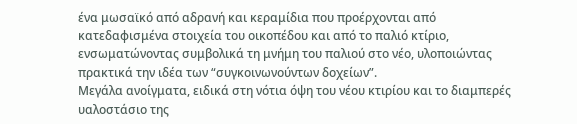ένα μωσαϊκό από αδρανή και κεραμίδια που προέρχονται από κατεδαφισμένα στοιχεία του οικοπέδου και από το παλιό κτίριο, ενσωματώνοντας συμβολικά τη μνήμη του παλιού στο νέο, υλοποιώντας πρακτικά την ιδέα των “συγκοινωνούντων δοχείων”.
Μεγάλα ανοίγματα, ειδικά στη νότια όψη του νέου κτιρίου και το διαμπερές υαλοστάσιο της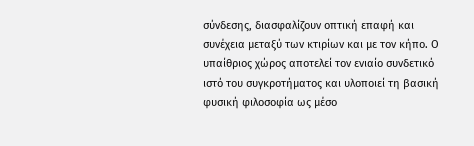σύνδεσης, διασφαλίζουν οπτική επαφή και συνέχεια μεταξύ των κτιρίων και με τον κήπο. Ο υπαίθριος χώρος αποτελεί τον ενιαίο συνδετικό ιστό του συγκροτήματος και υλοποιεί τη βασική φυσική φιλοσοφία ως μέσο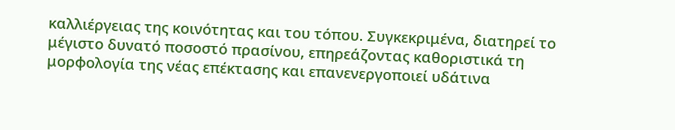καλλιέργειας της κοινότητας και του τόπου. Συγκεκριμένα, διατηρεί το μέγιστο δυνατό ποσοστό πρασίνου, επηρεάζοντας καθοριστικά τη μορφολογία της νέας επέκτασης και επανενεργοποιεί υδάτινα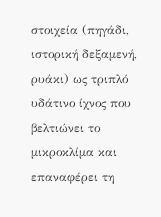στοιχεία (πηγάδι, ιστορική δεξαμενή, ρυάκι) ως τριπλό υδάτινο ίχνος που βελτιώνει το μικροκλίμα και επαναφέρει τη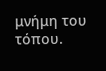μνήμη του τόπου.